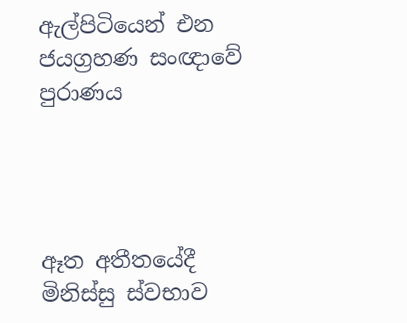ඇල්පිටියෙන් එන ජයග්‍රහණ සංඥාවේ පුරාණය




ඈත අතීතයේදී මිනිස්සු ස්වභාව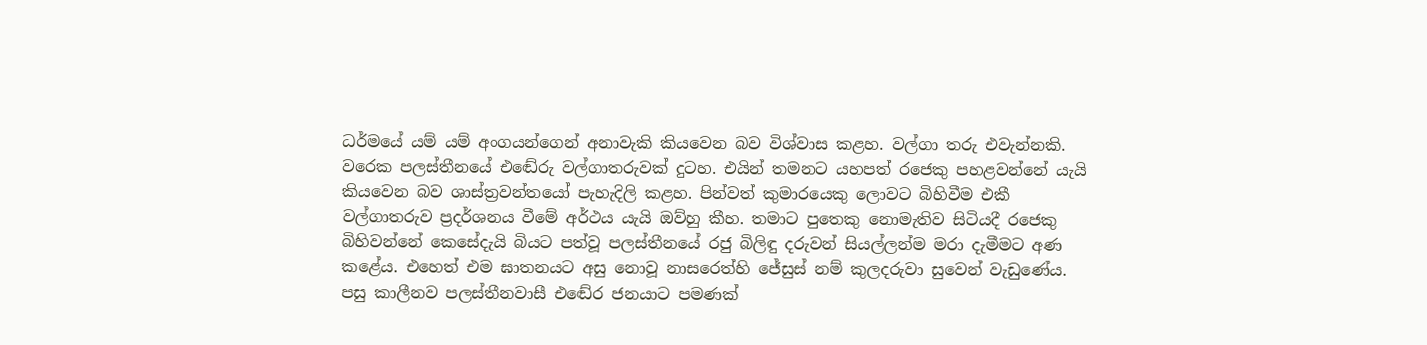ධර්මයේ යම් යම් අංගයන්ගෙන් අනාවැකි කියවෙන බව විශ්වාස කළහ. වල්ගා තරු එවැන්නකි. වරෙක පලස්තීනයේ එඬේරු වල්ගාතරුවක් දුටහ. එයින් තමනට යහපත් රජෙකු පහළවන්නේ යැයි කියවෙන බව ශාස්ත්‍රවන්තයෝ පැහැදිලි කළහ. පින්වත් කුමාරයෙකු ලොවට බිහිවීම එකී වල්ගාතරුව ප්‍රදර්ශනය වීමේ අර්ථය යැයි ඔව්හු කීහ. තමාට පුතෙකු නොමැතිව සිටියදී රජෙකු බිහිවන්නේ කෙසේදැයි බියට පත්වූ පලස්තීනයේ රජු බිලිඳු දරුවන් සියල්ලන්ම මරා දැමීමට අණ කළේය. එහෙත් එම ඝාතනයට අසු නොවූ නාසරෙත්හි ජේසුස් නම් කුලදරුවා සුවෙන් වැඩුණේය. පසු කාලීනව පලස්තීනවාසී එඬේර ජනයාට පමණක්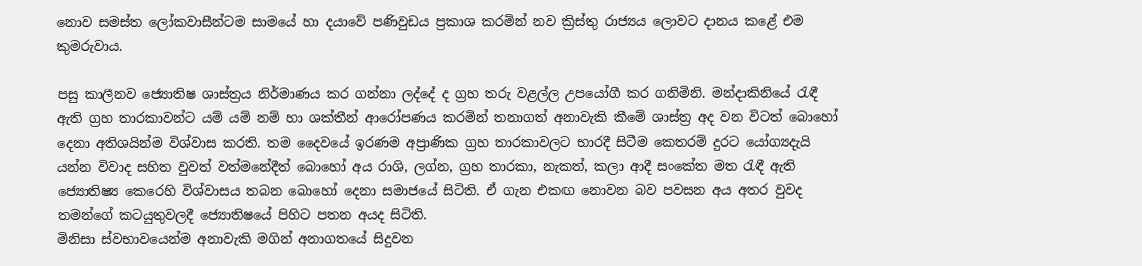නොව සමස්ත ලෝකවාසීන්ටම සාමයේ හා දයාවේ පණිවුඩය ප්‍රකාශ කරමින් නව ක්‍රිස්තු රාජ්‍යය ලොවට දානය කළේ එම කුමරුවාය.

පසු කාලීනව ජ්‍යොතිෂ ශාස්ත්‍රය නිර්මාණය කර ගන්නා ලද්දේ ද ග්‍රහ තරු වළල්ල උපයෝගී කර ගනිමිනි. මන්දාකිනියේ රැඳී ඇති ග්‍රහ තාරකාවන්ට යම් යම් නම් හා ශක්තීන් ආරෝපණය කරමින් තනාගත් අනාවැකි කීමේ ශාස්ත්‍ර අද වන විටත් බොහෝ දෙනා අතිශයින්ම විශ්වාස කරති. තම දෛවයේ ඉරණම අප්‍රාණික ග්‍රහ තාරකාවලට භාරදී සිටීම කෙතරම් දුරට යෝග්‍යදැයි යන්න විවාද සහිත වුවත් වත්මනේදීත් බොහෝ අය රාශි, ලග්න, ග්‍රහ තාරකා, නැකත්, කලා ආදී සංකේත මත රැඳී ඇති ජ්‍යොතිෂ්‍ය කෙරෙහි විශ්වාසය තබන බොහෝ දෙනා සමාජයේ සිටිති. ඒ ගැන එකඟ නොවන බව පවසන අය අතර වුවද තමන්ගේ කටයුතුවලදී ජ්‍යොතිෂයේ පිහිට පතන අයද සිටිති.
මිනිසා ස්වභාවයෙන්ම අනාවැකි මගින් අනාගතයේ සිදුවන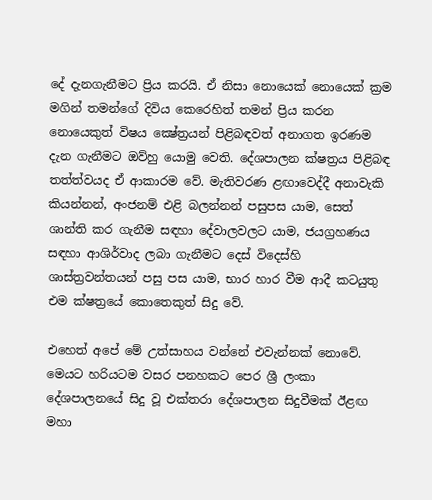දේ දැනගැනීමට ප්‍රිය කරයි. ඒ නිසා නොයෙක් නොයෙක් ක්‍රම මගින් තමන්ගේ දිවිය කෙරෙහිත් තමන් ප්‍රිය කරන නොයෙකුත් විෂය ක්‍ෂේත්‍රයන් පිළිබඳවත් අනාගත ඉරණම දැන ගැනීමට ඔව්හු යොමු වෙති. දේශපාලන ක්ෂත්‍රය පිළිබඳ තත්ත්වයද ඒ ආකාරම වේ. මැතිවරණ ළඟාවෙද්දී අනාවැකි කියන්නන්, අංජනම් එළි බලන්නන් පසුපස යාම, සෙත් ශාන්ති කර ගැනීම සඳහා දේවාලවලට යාම, ජයග්‍රහණය සඳහා ආශිර්වාද ලබා ගැනීමට දෙස් විදෙස්හි ශාස්ත්‍රවන්තයන් පසු පස යාම, භාර හාර වීම ආදී කටයුතු එම ක්ෂත්‍රයේ කොතෙකුත් සිදු වේ.

එහෙත් අපේ මේ උත්සාහය වන්නේ එවැන්නක් නොවේ. මෙයට හරියටම වසර පනහකට පෙර ශ්‍රී ලංකා දේශපාලනයේ සිදු වූ එක්තරා දේශපාලන සිදුවීමක් ඊළඟ මහා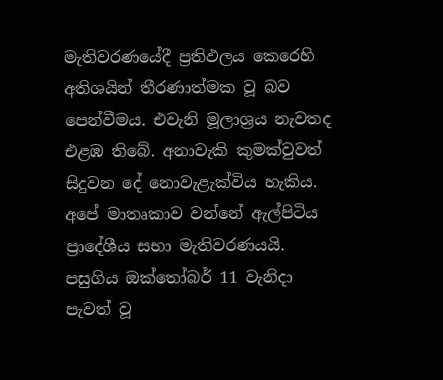මැතිවරණයේදී ප්‍රතිඵලය කෙරෙහි අතිශයින් තීරණාත්මක වූ බව පෙන්වීමය. එවැනි මූලාශ්‍රය නැවතද එළඹ තිබේ. අනාවැකි කුමක්වුවත් සිදුවන දේ නොවැළැක්විය හැකිය.
අපේ මාතෘකාව වන්නේ ඇල්පිටිය ප්‍රාදේශීය සභා මැතිවරණයයි. පසුගිය ඔක්තෝබර් 11 වැනිදා පැවත් වූ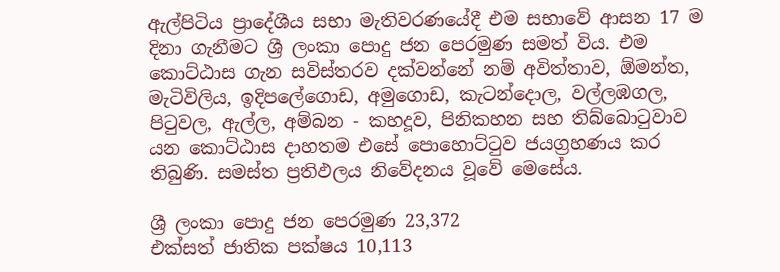ඇල්පිටිය ප්‍රාදේශීය සභා මැතිවරණයේදී එම සභාවේ ආසන 17 ම දිනා ගැනීමට ශ්‍රී ලංකා පොදු ජන පෙරමුණ සමත් විය. එම කොට්ඨාස ගැන සවිස්තරව දක්වන්නේ නම් අවිත්තාව, ඕමන්ත, මැටිවිලිය, ඉදිපලේගොඩ, අමුගොඩ, කැටන්දොල, වල්ලඹගල, පිටුවල, ඇල්ල, අම්බන - කහදූව, පිනිකහන සහ තිබ්බොටුවාව යන කොට්ඨාස දාහතම එසේ පොහොට්ටුව ජයග්‍රහණය කර තිබුණි. සමස්ත ප්‍රතිඵලය නිවේදනය වූවේ මෙසේය.

ශ්‍රී ලංකා පොදු ජන පෙරමුණ 23,372
එක්සත් ජාතික පක්ෂය 10,113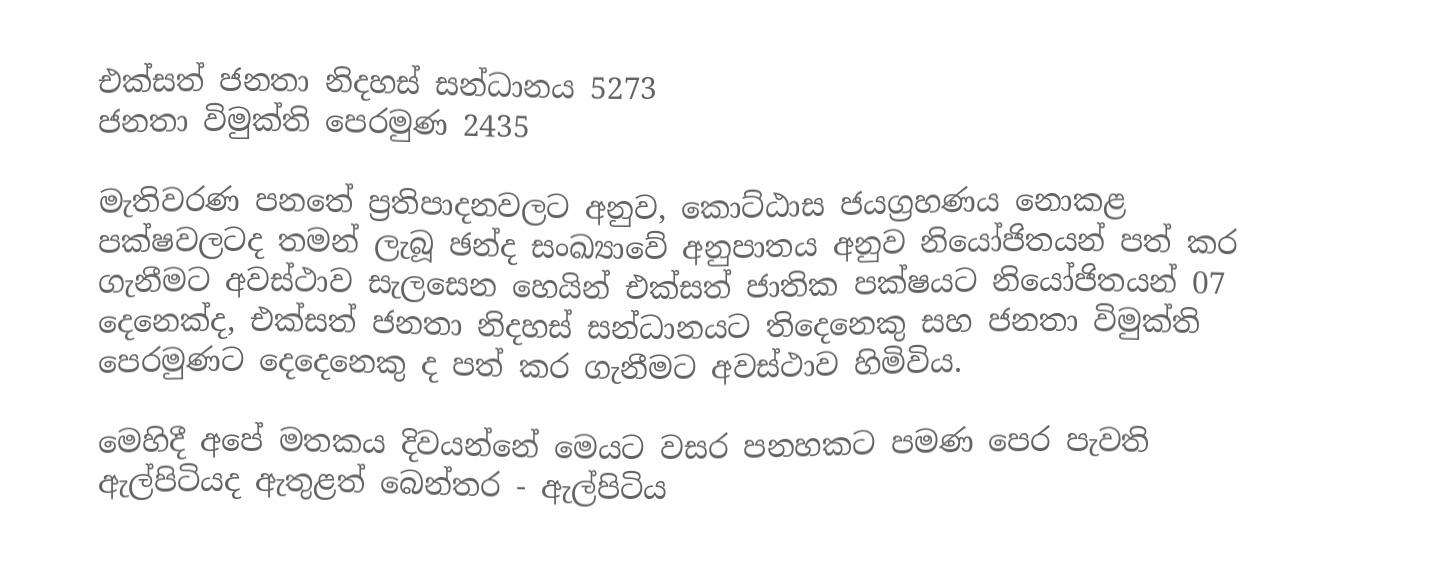එක්සත් ජනතා නිදහස් සන්ධානය 5273
ජනතා විමුක්ති පෙරමුණ 2435

මැතිවරණ පනතේ ප්‍රතිපාදනවලට අනුව, කොට්ඨාස ජයග්‍රහණය නොකළ පක්ෂවලටද තමන් ලැබූ ඡන්ද සංඛ්‍යාවේ අනුපාතය අනුව නියෝජිතයන් පත් කර ගැනීමට අවස්ථාව සැලසෙන හෙයින් එක්සත් ජාතික පක්ෂයට නියෝජිතයන් 07 දෙනෙක්ද, එක්සත් ජනතා නිදහස් සන්ධානයට තිදෙනෙකු සහ ජනතා විමුක්ති පෙරමුණට දෙදෙනෙකු ද පත් කර ගැනීමට අවස්ථාව හිමිවිය.

මෙහිදී අපේ මතකය දිවයන්නේ මෙයට වසර පනහකට පමණ පෙර පැවති ඇල්පිටියද ඇතුළත් බෙන්තර - ඇල්පිටිය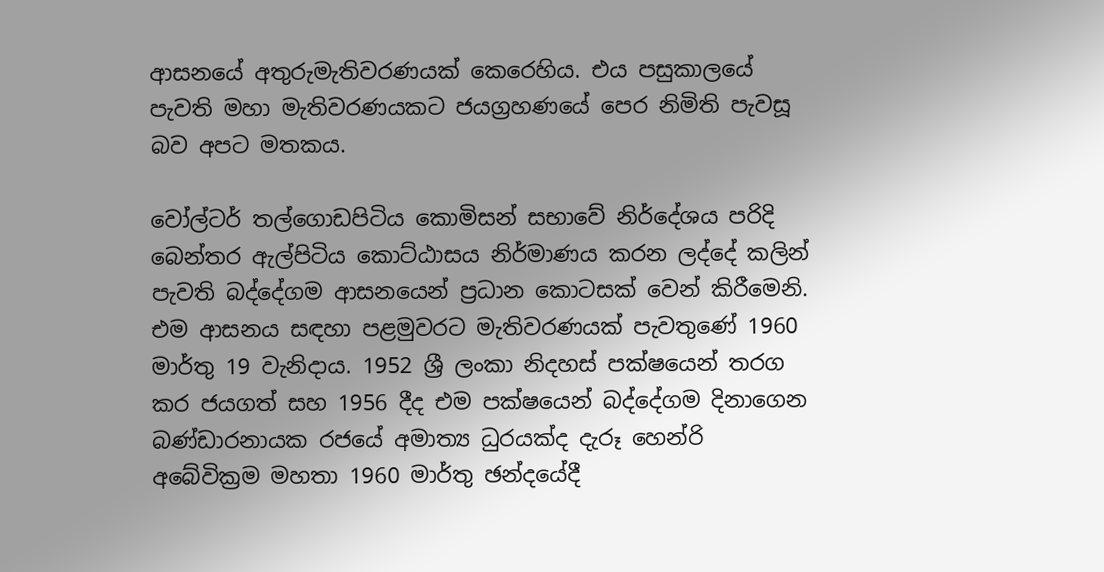ආසනයේ අතුරුමැතිවරණයක් කෙරෙහිය. එය පසුකාලයේ පැවති මහා මැතිවරණයකට ජයග්‍රහණයේ පෙර නිමිති පැවසූ බව අපට මතකය.

වෝල්ටර් තල්ගොඩපිටිය කොමිසන් සභාවේ නිර්දේශය පරිදි බෙන්තර ඇල්පිටිය කොට්ඨාසය නිර්මාණය කරන ලද්දේ කලින් පැවති බද්දේගම ආසනයෙන් ප්‍රධාන කොටසක් වෙන් කිරීමෙනි. එම ආසනය සඳහා පළමුවරට මැතිවරණයක් පැවතුණේ 1960 මාර්තු 19 වැනිදාය. 1952 ශ්‍රී ලංකා නිදහස් පක්ෂයෙන් තරග කර ජයගත් සහ 1956 දීද එම පක්ෂයෙන් බද්දේගම දිනාගෙන බණ්ඩාරනායක රජයේ අමාත්‍ය ධුරයක්ද දැරූ හෙන්රි අබේවික්‍රම මහතා 1960 මාර්තු ඡන්දයේදී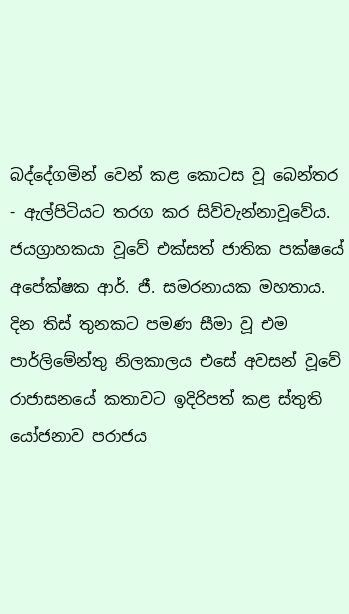බද්දේගමින් වෙන් කළ කොටස වූ බෙන්තර - ඇල්පිටියට තරග කර සිව්වැන්නාවූවේය. ජයග්‍රාහකයා වූවේ එක්සත් ජාතික පක්ෂයේ අපේක්ෂක ආර්. ජී. සමරනායක මහතාය. දින තිස් තුනකට පමණ සීමා වූ එම පාර්ලිමේන්තු නිලකාලය එසේ අවසන් වූවේ රාජාසනයේ කතාවට ඉදිරිපත් කළ ස්තුති යෝජනාව පරාජය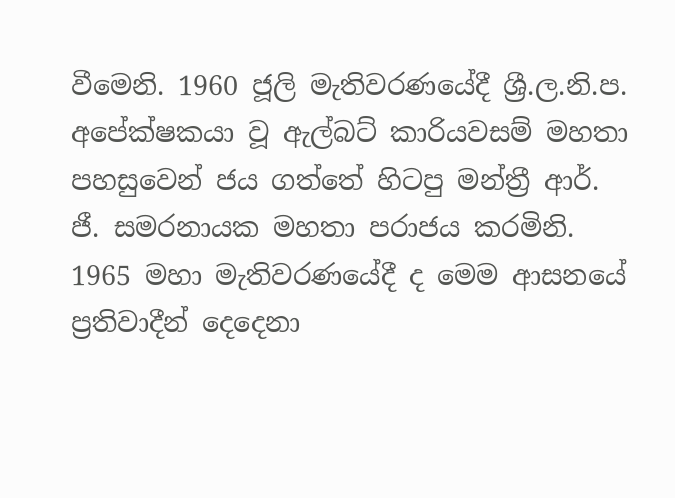වීමෙනි. 1960 ජූලි මැතිවරණයේදී ශ්‍රී.ල.නි.ප. අපේක්ෂකයා වූ ඇල්බට් කාරියවසම් මහතා පහසුවෙන් ජය ගත්තේ හිටපු මන්ත්‍රී ආර්. ජී. සමරනායක මහතා පරාජය කරමිනි. 1965 මහා මැතිවරණයේදී ද මෙම ආසනයේ ප්‍රතිවාදීන් දෙදෙනා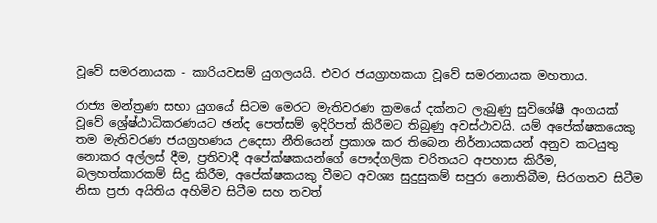වූවේ සමරනායක - කාරියවසම් යුගලයයි. එවර ජයග්‍රාහකයා වූවේ සමරනායක මහතාය.

රාජ්‍ය මන්ත්‍රණ සභා යුගයේ සිටම මෙරට මැතිවරණ ක්‍රමයේ දක්නට ලැබුණු සුවිශේෂී අංගයක් වූවේ ශ්‍රේෂ්ඨාධිකරණයට ඡන්ද පෙත්සම් ඉදිරිපත් කිරීමට තිබුණු අවස්ථාවයි. යම් අපේක්ෂකයෙකු තම මැතිවරණ ජයග්‍රහණය උදෙසා නීතියෙන් ප්‍රකාශ කර තිබෙන නිර්නායකයන් අනුව කටයුතු නොකර අල්ලස් දීම, ප්‍රතිවාදී අපේක්ෂකයන්ගේ පෞද්ගලික චරිතයට අපහාස කිරීම, බලහත්කාරකම් සිදු කිරීම, අපේක්ෂකයකු වීමට අවශ්‍ය සුදුසුකම් සපුරා නොතිබීම, සිරගතව සිටීම නිසා ප්‍රජා අයිතිය අහිමිව සිටීම සහ තවත්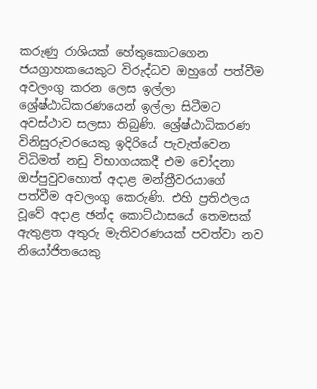කරුණු රාශියක් හේතුකොටගෙන ජයග්‍රාහකයෙකුට විරුද්ධව ඔහුගේ පත්වීම අවලංගු කරන ලෙස ඉල්ලා ශ්‍රේෂ්ඨාධිකරණයෙන් ඉල්ලා සිටීමට අවස්ථාව සලසා තිබුණි. ශ්‍රේෂ්ඨාධිකරණ විනිසුරුවරයෙකු ඉදිරියේ පැවැත්වෙන විධිමත් නඩු විභාගයකදී එම චෝදනා ඔප්පුවුවහොත් අදාළ මන්ත්‍රීවරයාගේ පත්වීම අවලංගු කෙරුණි. එහි ප්‍රතිඵලය වූවේ අදාළ ඡන්ද කොට්ඨාසයේ තෙමසක් ඇතුළත අතුරු මැතිවරණයක් පවත්වා නව නියෝජිතයෙකු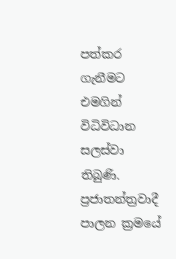පත්කර ගැනීමට එමගින් විධිවිධාන සලස්වා තිබුණි. ප්‍රජාතන්ත්‍රවාදී පාලන ක්‍රමයේ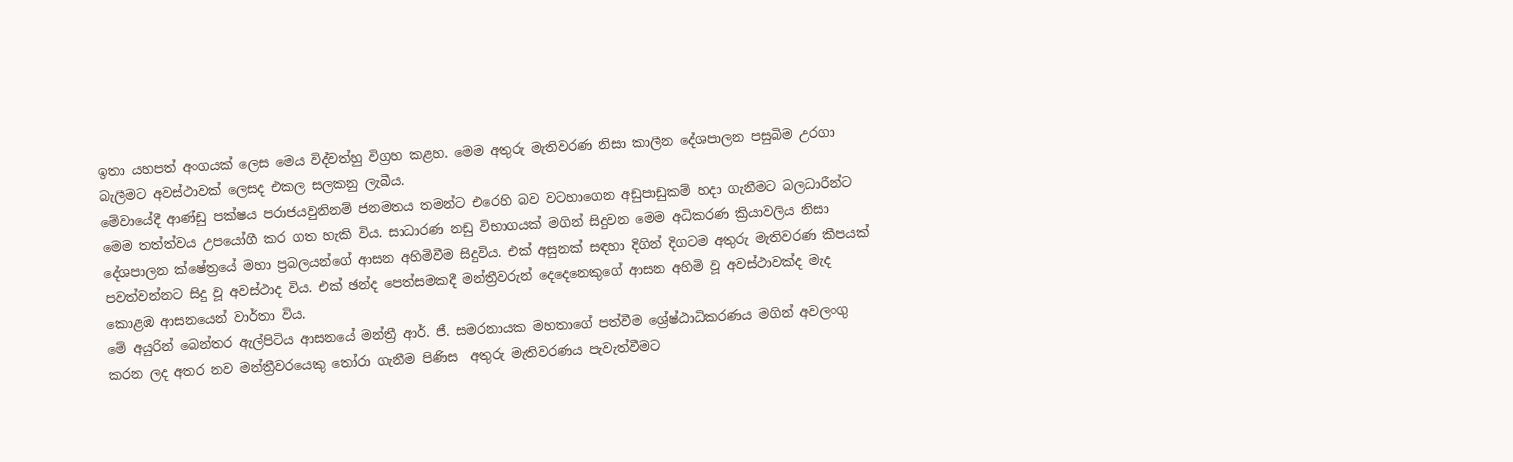ඉතා යහපත් අංගයක් ලෙස මෙය විද්වත්හු විග්‍රහ කළහ. මෙම අතුරු මැතිවරණ නිසා කාලීන දේශපාලන පසුබිම උරගා බැලීමට අවස්ථාවක් ලෙසද එකල සලකනු ලැබීය.
මේවායේදී ආණ්ඩු පක්ෂය පරාජයවුනිනම් ජනමතය තමන්ට එරෙහි බව වටහාගෙන අඩුපාඩුකම් හදා ගැනීමට බලධාරීන්ට මෙම තත්ත්වය උපයෝගී කර ගත හැකි විය. සාධාරණ නඩු විභාගයක් මගින් සිදුවන මෙම අධිකරණ ක්‍රියාවලිය නිසා දේශපාලන ක්ෂේත්‍රයේ මහා ප්‍රබලයන්ගේ ආසන අහිමිවීම සිදුවිය. එක් අසුනක් සඳහා දිගින් දිගටම අතුරු මැතිවරණ කීපයක් පවත්වන්නට සිදු වූ අවස්ථාද විය. එක් ඡන්ද පෙත්සමකදී මන්ත්‍රීවරුන් දෙදෙනෙකුගේ ආසන අහිමි වූ අවස්ථාවක්ද මැද කොළඹ ආසනයෙන් වාර්තා විය.
මේ අයුරින් බෙන්තර ඇල්පිටිය ආසනයේ මන්ත්‍රී ආර්. ජී. සමරනායක මහතාගේ පත්වීම ශ්‍රේෂ්ඨාධිකරණය මගින් අවලංගු කරන ලද අතර නව මන්ත්‍රීවරයෙකු තෝරා ගැනීම පිණිස  අතුරු මැතිවරණය පැවැත්වීමට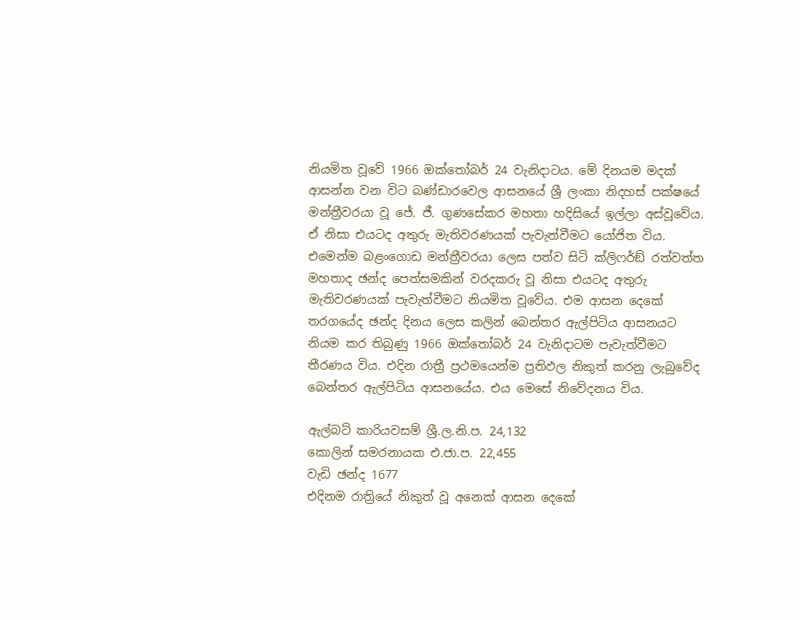නියමිත වූවේ 1966 ඔක්තෝබර් 24 වැනිදාටය. මේ දිනයම මදක් ආසන්න වන විට බණ්ඩාරවෙල ආසනයේ ශ්‍රී ලංකා නිදහස් පක්ෂයේ මන්ත්‍රීවරයා වූ ජේ. ජී. ගුණසේකර මහතා හදිසියේ ඉල්ලා අස්වූවේය. ඒ නිසා එයටද අතුරු මැතිවරණයක් පැවැත්වීමට යෝජිත විය. එමෙන්ම බළංගොඩ මන්ත්‍රීවරයා ලෙස පත්ව සිටි ක්ලිෆර්ඞ් රත්වත්ත මහතාද ඡන්ද පෙත්සමකින් වරදකරු වූ නිසා එයටද අතුරු මැතිවරණයක් පැවැත්වීමට නියමිත වූවේය. එම ආසන දෙකේ තරගයේද ඡන්ද දිනය ලෙස කලින් බෙන්තර ඇල්පිටිය ආසනයට නියම කර තිබුණු 1966 ඔක්තෝබර් 24 වැනිදාටම පැවැත්වීමට තීරණය විය. එදින රාත්‍රී ප්‍රථමයෙන්ම ප්‍රතිඵල නිකුත් කරනු ලැබුවේද බෙන්තර ඇල්පිටිය ආසනයේය. එය මෙසේ නිවේදනය විය.

ඇල්බට් කාරියවසම් ශ්‍රී.ල.නි.ප. 24,132
කොලින් සමරනායක එ.ජා.ප. 22,455
වැඩි ඡන්ද 1677
එදිනම රාත්‍රියේ නිකුත් වූ අනෙක් ආසන දෙකේ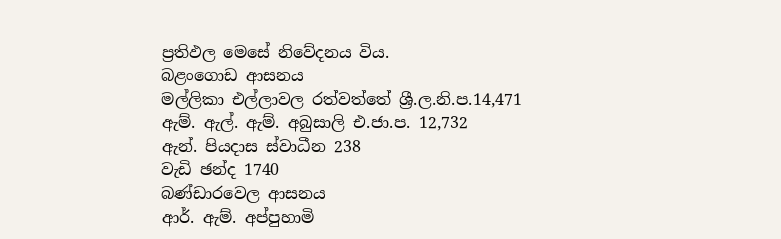ප්‍රතිඵල මෙසේ නිවේදනය විය.
බළංගොඩ ආසනය
මල්ලිකා එල්ලාවල රත්වත්තේ ශ්‍රී.ල.නි.ප.14,471
ඇම්. ඇල්. ඇම්. අබුසාලි එ.ජා.ප. 12,732
ඇන්. පියදාස ස්වාධීන 238
වැඩි ඡන්ද 1740
බණ්ඩාරවෙල ආසනය
ආර්. ඇම්. අප්පුහාමි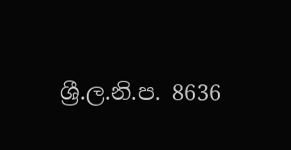ශ්‍රී.ල.නි.ප. 8636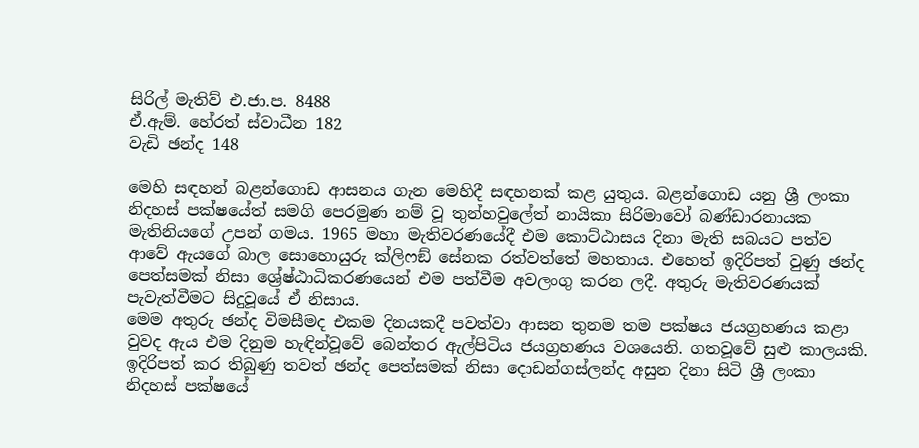සිරිල් මැතිව් එ.ජා.ප. 8488
ඒ.ඇම්. හේරත් ස්වාධීන 182
වැඩි ඡන්ද 148

මෙහි සඳහන් බළන්ගොඩ ආසනය ගැන මෙහිදී සඳහනක් කළ යුතුය. බළන්ගොඩ යනු ශ්‍රී ලංකා නිදහස් පක්ෂයේත් සමගි පෙරමුණ නම් වූ තුන්හවුලේත් නායිකා සිරිමාවෝ බණ්ඩාරනායක මැතිනියගේ උපන් ගමය. 1965 මහා මැතිවරණයේදී එම කොට්ඨාසය දිනා මැති සබයට පත්ව ආවේ ඇයගේ බාල සොහොයුරු ක්ලිෆඞ් සේනක රත්වත්තේ මහතාය. එහෙත් ඉදිරිපත් වුණු ඡන්ද පෙත්සමක් නිසා ශ්‍රේෂ්ඨාධිකරණයෙන් එම පත්වීම අවලංගු කරන ලදී. අතුරු මැතිවරණයක් පැවැත්වීමට සිදුවූයේ ඒ නිසාය.
මෙම අතුරු ඡන්ද විමසීමද එකම දිනයකදී පවත්වා ආසන තුනම තම පක්ෂය ජයග්‍රහණය කළා වුවද ඇය එම දිනුම හැඳින්වූවේ බෙන්තර ඇල්පිටිය ජයග්‍රහණය වශයෙනි. ගතවූවේ සුළු කාලයකි. ඉදිරිපත් කර තිබුණු තවත් ඡන්ද පෙත්සමක් නිසා දොඩන්ගස්ලන්ද අසුන දිනා සිටි ශ්‍රී ලංකා නිදහස් පක්ෂයේ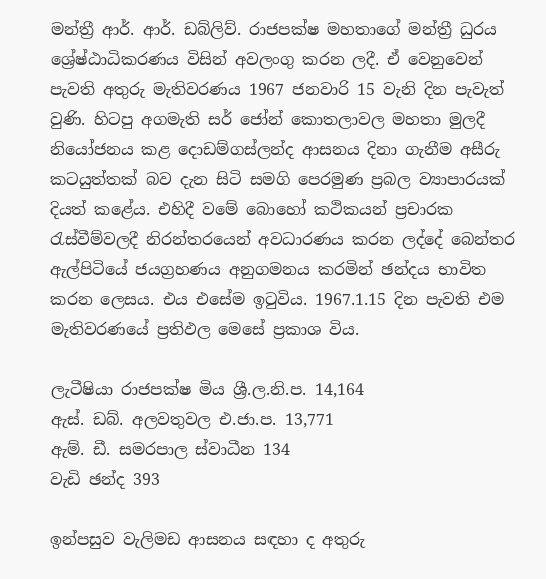මන්ත්‍රී ආර්. ආර්. ඩබ්ලිව්. රාජපක්ෂ මහතාගේ මන්ත්‍රී ධුරය ශ්‍රේෂ්ඨාධිකරණය විසින් අවලංගු කරන ලදී. ඒ වෙනුවෙන් පැවති අතුරු මැතිවරණය 1967 ජනවාරි 15 වැනි දින පැවැත් වුණි. හිටපු අගමැති සර් ජෝන් කොතලාවල මහතා මුලදී නියෝජනය කළ දොඩම්ගස්ලන්ද ආසනය දිනා ගැනීම අසීරු කටයුත්තක් බව දැන සිටි සමගි පෙරමුණ ප්‍රබල ව්‍යාපාරයක් දියත් කළේය. එහිදී වමේ බොහෝ කථිකයන් ප්‍රචාරක රැස්වීම්වලදී නිරන්තරයෙන් අවධාරණය කරන ලද්දේ බෙන්තර ඇල්පිටියේ ජයග්‍රහණය අනුගමනය කරමින් ඡන්දය භාවිත කරන ලෙසය. එය එසේම ඉටුවිය. 1967.1.15 දින පැවති එම මැතිවරණයේ ප්‍රතිඵල මෙසේ ප්‍රකාශ විය.

ලැටීෂියා රාජපක්ෂ මිය ශ්‍රී.ල.නි.ප. 14,164
ඇස්. ඩබ්. අලවතුවල එ.ජා.ප. 13,771
ඇම්. ඩී. සමරපාල ස්වාධීන 134
වැඩි ඡන්ද 393

ඉන්පසුව වැලිමඩ ආසනය සඳහා ද අතුරු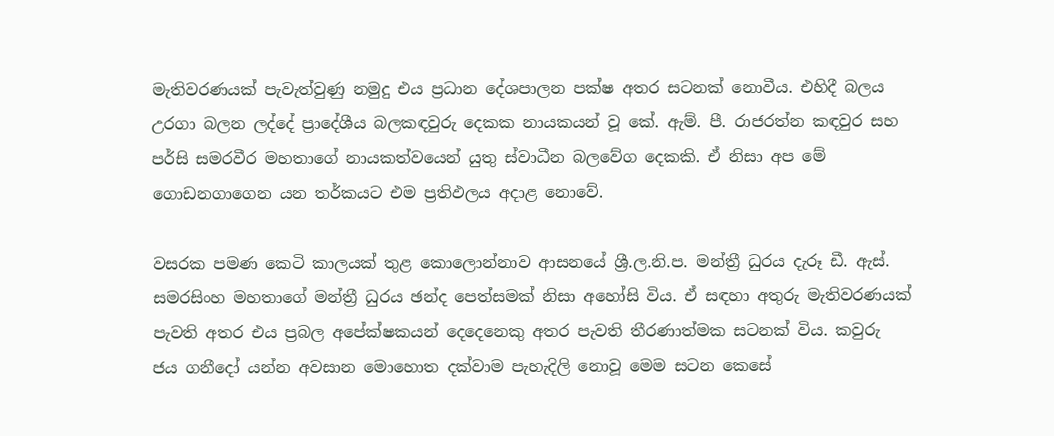මැතිවරණයක් පැවැත්වුණු නමුදු එය ප්‍රධාන දේශපාලන පක්ෂ අතර සටනක් නොවීය. එහිදී බලය උරගා බලන ලද්දේ ප්‍රාදේශීය බලකඳවුරු දෙකක නායකයන් වූ කේ. ඇම්. පී. රාජරත්න කඳවුර සහ පර්සි සමරවීර මහතාගේ නායකත්වයෙන් යුතු ස්වාධීන බලවේග දෙකකි. ඒ නිසා අප මේ ගොඩනගාගෙන යන තර්කයට එම ප්‍රතිඵලය අදාළ නොවේ.

වසරක පමණ කෙටි කාලයක් තුළ කොලොන්නාව ආසනයේ ශ්‍රී.ල.නි.ප. මන්ත්‍රී ධුරය දැරූ ඩී. ඇස්. සමරසිංහ මහතාගේ මන්ත්‍රී ධුරය ඡන්ද පෙත්සමක් නිසා අහෝසි විය. ඒ සඳහා අතුරු මැතිවරණයක් පැවති අතර එය ප්‍රබල අපේක්ෂකයන් දෙදෙනෙකු අතර පැවති තීරණාත්මක සටනක් විය. කවුරු ජය ගනීදෝ යන්න අවසාන මොහොත දක්වාම පැහැදිලි නොවූ මෙම සටන කෙසේ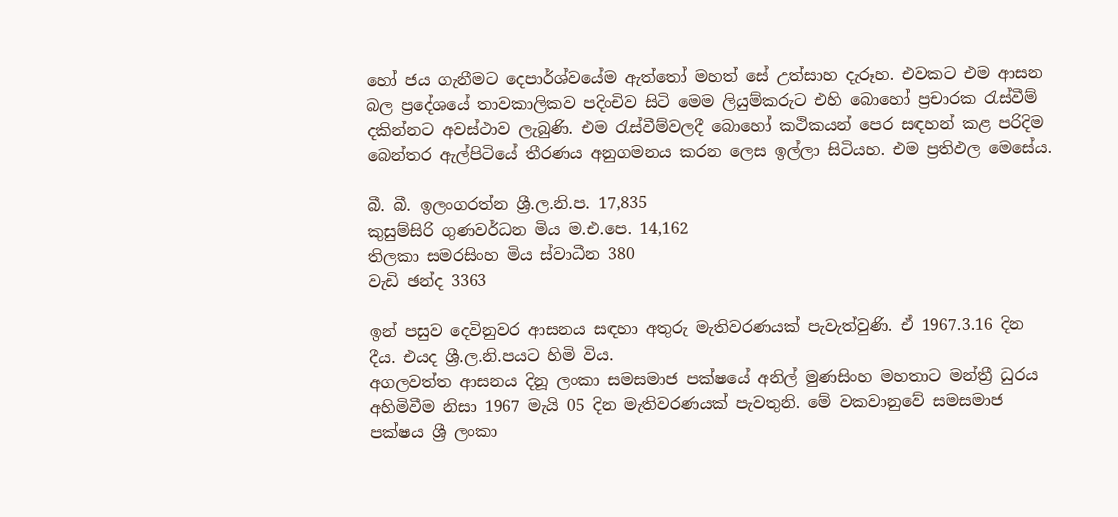හෝ ජය ගැනීමට දෙපාර්ශ්වයේම ඇත්තෝ මහත් සේ උත්සාහ දැරූහ. එවකට එම ආසන බල ප්‍රදේශයේ තාවකාලිකව පදිංචිව සිටි මෙම ලියුම්කරුට එහි බොහෝ ප්‍රචාරක රැස්වීම් දකින්නට අවස්ථාව ලැබුණි. එම රැස්වීම්වලදී බොහෝ කථිකයන් පෙර සඳහන් කළ පරිදිම බෙන්තර ඇල්පිටියේ තීරණය අනුගමනය කරන ලෙස ඉල්ලා සිටියහ. එම ප්‍රතිඵල මෙසේය.

බී. බී. ඉලංගරත්න ශ්‍රී.ල.නි.ප. 17,835
කුසුම්සිරි ගුණවර්ධන මිය ම.එ.පෙ. 14,162
තිලකා සමරසිංහ මිය ස්වාධීන 380
වැඩි ඡන්ද 3363

ඉන් පසුව දෙවිනුවර ආසනය සඳහා අතුරු මැතිවරණයක් පැවැත්වුණි. ඒ 1967.3.16 දින දීය. එයද ශ්‍රී.ල.නි.පයට හිමි විය.
අගලවත්ත ආසනය දිනූ ලංකා සමසමාජ පක්ෂයේ අනිල් මුණසිංහ මහතාට මන්ත්‍රී ධුරය අහිමිවීම නිසා 1967 මැයි 05 දින මැතිවරණයක් පැවතුනි. මේ වකවානුවේ සමසමාජ පක්ෂය ශ්‍රී ලංකා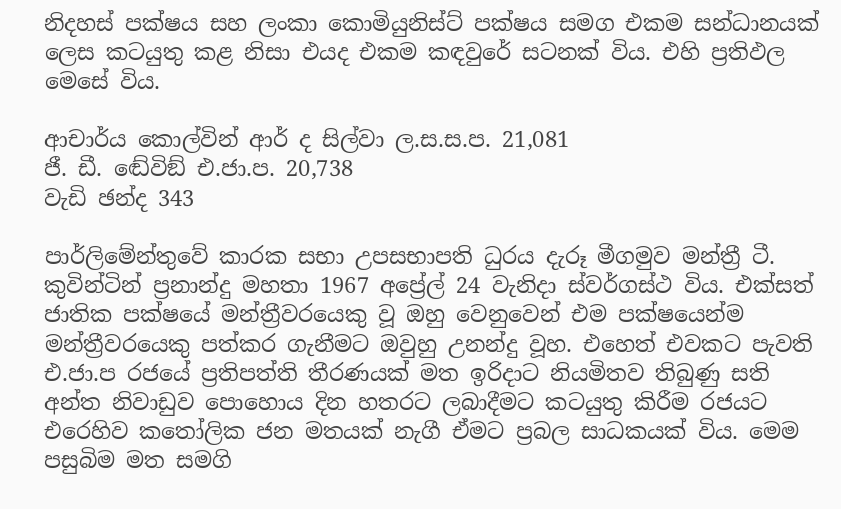නිදහස් පක්ෂය සහ ලංකා කොමියුනිස්ට් පක්ෂය සමග එකම සන්ධානයක් ලෙස කටයුතු කළ නිසා එයද එකම කඳවුරේ සටනක් විය. එහි ප්‍රතිඵල මෙසේ විය.

ආචාර්ය කොල්වින් ආර් ද සිල්වා ල.ස.ස.ප. 21,081
ජී. ඩී. ඬේවිඞ් එ.ජා.ප. 20,738
වැඩි ඡන්ද 343

පාර්ලිමේන්තුවේ කාරක සභා උපසභාපති ධුරය දැරූ මීගමුව මන්ත්‍රී ටී. කුවින්ටින් ප්‍රනාන්දු මහතා 1967 අප්‍රේල් 24 වැනිදා ස්වර්ගස්ථ විය. එක්සත් ජාතික පක්ෂයේ මන්ත්‍රීවරයෙකු වූ ඔහු වෙනුවෙන් එම පක්ෂයෙන්ම මන්ත්‍රීවරයෙකු පත්කර ගැනීමට ඔවුහු උනන්දු වූහ. එහෙත් එවකට පැවති එ.ජා.ප රජයේ ප්‍රතිපත්ති තීරණයක් මත ඉරිදාට නියමිතව තිබුණු සති අන්ත නිවාඩුව පොහොය දින හතරට ලබාදීමට කටයුතු කිරීම රජයට එරෙහිව කතෝලික ජන මතයක් නැගී ඒමට ප්‍රබල සාධකයක් විය. මෙම පසුබිම මත සමගි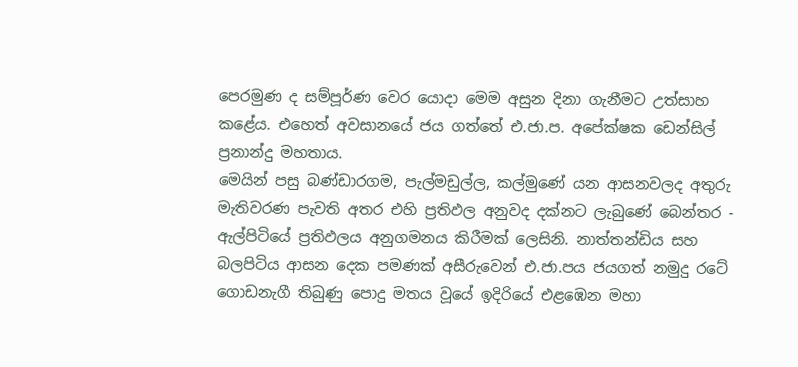පෙරමුණ ද සම්පූර්ණ වෙර යොදා මෙම අසුන දිනා ගැනීමට උත්සාහ කළේය. එහෙත් අවසානයේ ජය ගත්තේ එ.ජා.ප. අපේක්ෂක ඩෙන්සිල් ප්‍රනාන්දු මහතාය.
මෙයින් පසු බණ්ඩාරගම, පැල්මඩුල්ල, කල්මුණේ යන ආසනවලද අතුරු මැතිවරණ පැවති අතර එහි ප්‍රතිඵල අනුවද දක්නට ලැබුණේ බෙන්තර - ඇල්පිටියේ ප්‍රතිඵලය අනුගමනය කිරීමක් ලෙසිනි. නාත්තන්ඩිය සහ බලපිටිය ආසන දෙක පමණක් අසීරුවෙන් එ.ජා.පය ජයගත් නමුදු රටේ ගොඩනැගී තිබුණු පොදු මතය වූයේ ඉදිරියේ එළඹෙන මහා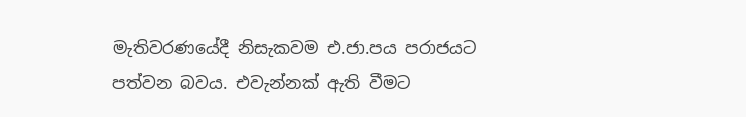මැතිවරණයේදී නිසැකවම එ.ජා.පය පරාජයට පත්වන බවය. එවැන්නක් ඇති වීමට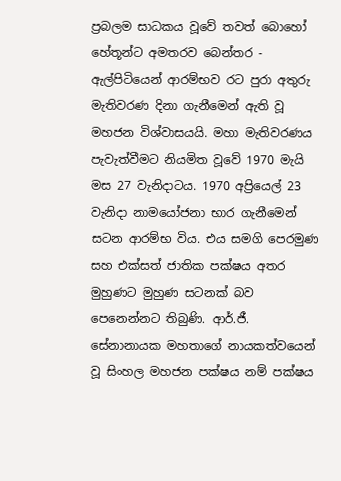ප්‍රබලම සාධකය වූවේ තවත් බොහෝ හේතූන්ට අමතරව බෙන්තර - ඇල්පිටියෙන් ආරම්භව රට පුරා අතුරු මැතිවරණ දිනා ගැනීමෙන් ඇති වූ මහජන විශ්වාසයයි. මහා මැතිවරණය පැවැත්වීමට නියමිත වූවේ 1970 මැයි මස 27 වැනිදාටය. 1970 අප්‍රියෙල් 23 වැනිදා නාමයෝජනා භාර ගැනීමෙන් සටන ආරම්භ විය. එය සමගි පෙරමුණ සහ එක්සත් ජාතික පක්ෂය අතර මුහුණට මුහුණ සටනක් බව පෙනෙන්නට තිබුණි. ආර්.ජී. සේනානායක මහතාගේ නායකත්වයෙන් වූ සිංහල මහජන පක්ෂය නම් පක්ෂය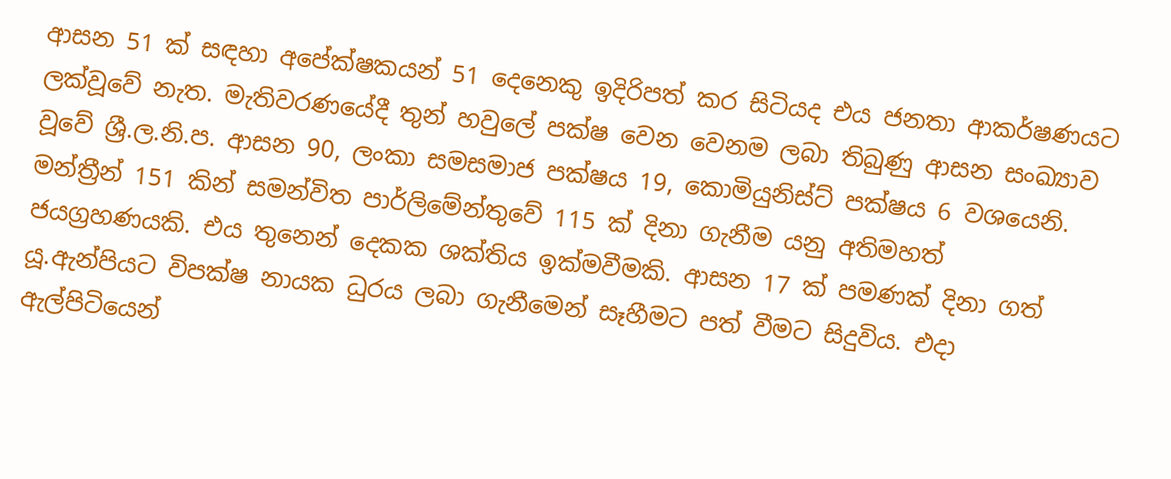ආසන 51 ක් සඳහා අපේක්ෂකයන් 51 දෙනෙකු ඉදිරිපත් කර සිටියද එය ජනතා ආකර්ෂණයට ලක්වූවේ නැත. මැතිවරණයේදී තුන් හවුලේ පක්ෂ වෙන වෙනම ලබා තිබුණු ආසන සංඛ්‍යාව වූවේ ශ්‍රී.ල.නි.ප. ආසන 90, ලංකා සමසමාජ පක්ෂය 19, කොමියුනිස්ට් පක්ෂය 6 වශයෙනි. මන්ත්‍රීන් 151 කින් සමන්විත පාර්ලිමේන්තුවේ 115 ක් දිනා ගැනීම යනු අතිමහත් ජයග්‍රහණයකි. එය තුනෙන් දෙකක ශක්තිය ඉක්මවීමකි. ආසන 17 ක් පමණක් දිනා ගත් යූ.ඇන්පියට විපක්ෂ නායක ධුරය ලබා ගැනීමෙන් සෑහීමට පත් වීමට සිදුවිය. එදා ඇල්පිටියෙන්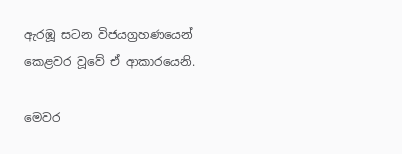ඇරඹූ සටන විජයග්‍රහණයෙන් කෙළවර වූවේ ඒ ආකාරයෙනි.

මෙවර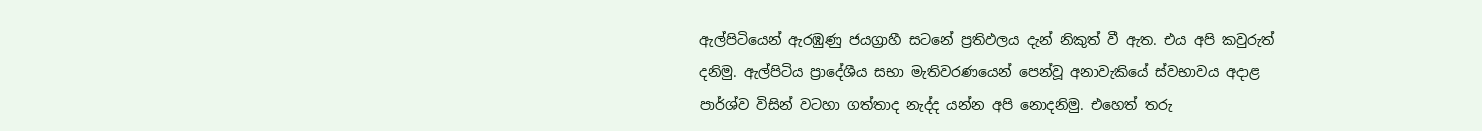ඇල්පිටියෙන් ඇරඹුණු ජයග්‍රාහී සටනේ ප්‍රතිඵලය දැන් නිකුත් වී ඇත. එය අපි කවුරුත් දනිමු. ඇල්පිටිය ප්‍රාදේශීය සභා මැතිවරණයෙන් පෙන්වූ අනාවැකියේ ස්වභාවය අදාළ පාර්ශ්ව විසින් වටහා ගත්තාද නැද්ද යන්න අපි නොදනිමු. එහෙත් තරු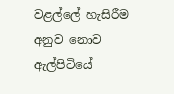වළල්ලේ හැසිරීම අනුව නොව ඇල්පිටියේ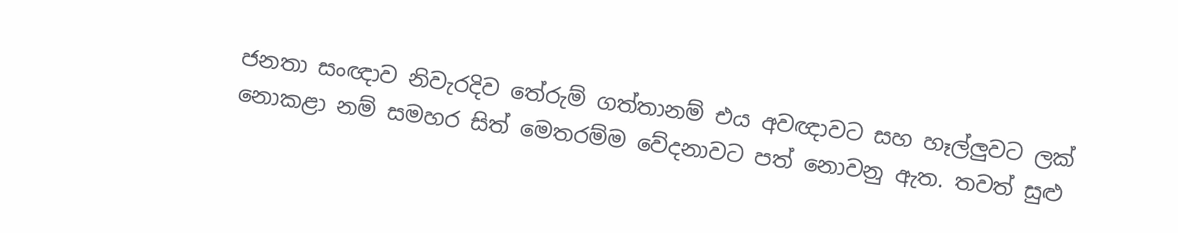ජනතා සංඥාව නිවැරදිව තේරුම් ගත්තානම් එය අවඥාවට සහ හෑල්ලුවට ලක් නොකළා නම් සමහර සිත් මෙතරම්ම වේදනාවට පත් නොවනු ඇත. තවත් සුළු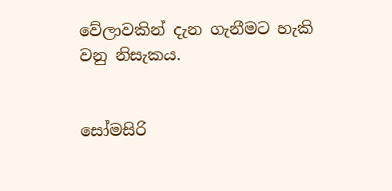වේලාවකින් දැන ගැනීමට හැකි වනු නිසැකය.


සෝමසිරි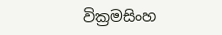වික්‍රමසිංහ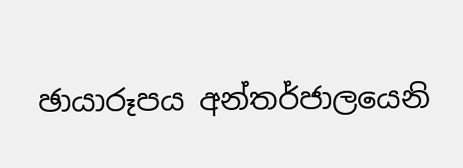ඡායාරූපය අන්තර්ජාලයෙනි